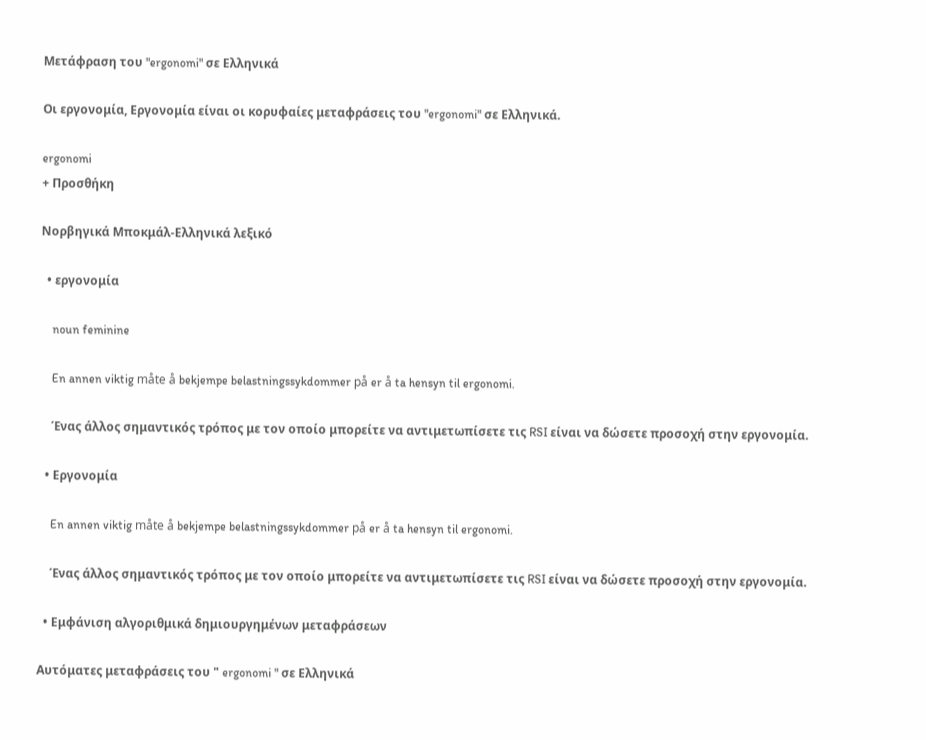Μετάφραση του "ergonomi" σε Ελληνικά

Οι εργονομία, Εργονομία είναι οι κορυφαίες μεταφράσεις του "ergonomi" σε Ελληνικά.

ergonomi
+ Προσθήκη

Νορβηγικά Μποκμάλ-Ελληνικά λεξικό

  • εργονομία

    noun feminine

    En annen viktig måte å bekjempe belastningssykdommer på er å ta hensyn til ergonomi.

    Ένας άλλος σημαντικός τρόπος με τον οποίο μπορείτε να αντιμετωπίσετε τις RSI είναι να δώσετε προσοχή στην εργονομία.

  • Εργονομία

    En annen viktig måte å bekjempe belastningssykdommer på er å ta hensyn til ergonomi.

    Ένας άλλος σημαντικός τρόπος με τον οποίο μπορείτε να αντιμετωπίσετε τις RSI είναι να δώσετε προσοχή στην εργονομία.

  • Εμφάνιση αλγοριθμικά δημιουργημένων μεταφράσεων

Αυτόματες μεταφράσεις του " ergonomi " σε Ελληνικά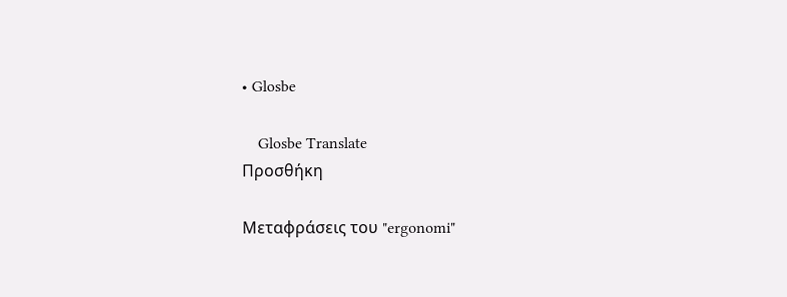• Glosbe

    Glosbe Translate
Προσθήκη

Μεταφράσεις του "ergonomi"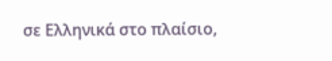σε Ελληνικά στο πλαίσιο,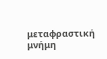μεταφραστική μνήμη